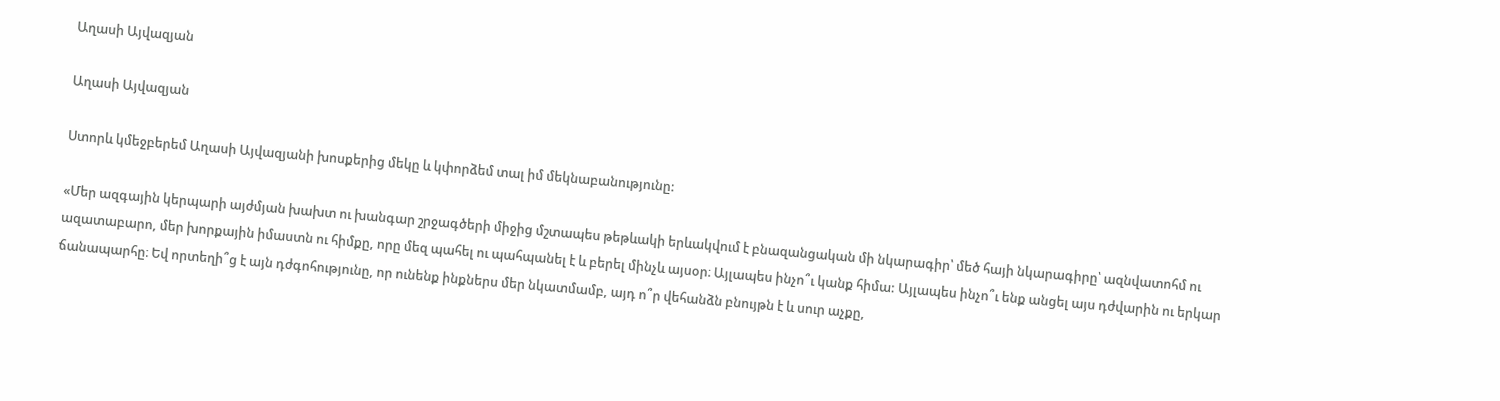Աղասի Այվազյան

Աղասի Այվազյան

Ստորև կմեջբերեմ Աղասի Այվազյանի խոսքերից մեկը և կփորձեմ տալ իմ մեկնաբանությունը:

«Մեր ազգային կերպարի այժմյան խախտ ու խանգար շրջագծերի միջից մշտապես թեթևակի երևակվում է բնազանցական մի նկարագիր՝ մեծ հայի նկարագիրը՝ ազնվատոհմ ու ազատաբարո, մեր խորքային իմաստն ու հիմքը, որը մեզ պահել ու պահպանել է և բերել մինչև այսօր։ Այլապես ինչո՞ւ կանք հիմա: Այլապես ինչո՞ւ ենք անցել այս դժվարին ու երկար ճանապարհը։ Եվ որտեղի՞ց է այն դժգոհությունը, որ ունենք ինքներս մեր նկատմամբ, այդ ո՞ր վեհանձն բնույթն է և սուր աչքը,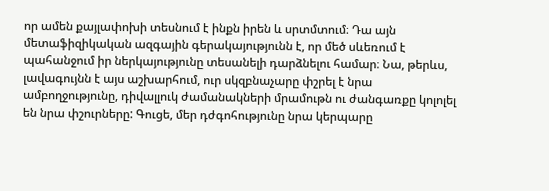որ ամեն քայլափոխի տեսնում է ինքն իրեն և սրտմտում։ Դա այն մետաֆիզիկական ազգային գերակայությունն է, որ մեծ սևեռում է պահանջում իր ներկայությունը տեսանելի դարձնելու համար։ Նա, թերևս, լավագույնն է այս աշխարհում, ուր սկզբնաչարը փշրել է նրա ամբողջությունը, դիվալլուկ ժամանակների մրամութն ու ժանգառքը կոլոլել են նրա փշուրները: Գուցե, մեր դժգոհությունը նրա կերպարը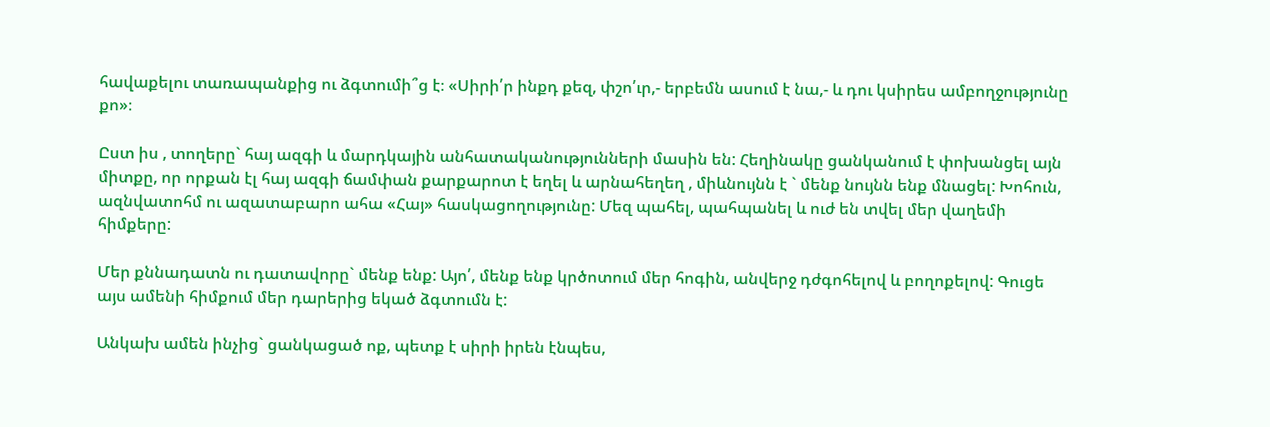հավաքելու տառապանքից ու ձգտումի՞ց է։ «Սիրի՛ր ինքդ քեզ, փշո՛ւր,- երբեմն ասում է նա,- և դու կսիրես ամբողջությունը քո»։

Ըստ իս , տողերը` հայ ազգի և մարդկային անհատականությունների մասին են: Հեղինակը ցանկանում է փոխանցել այն միտքը, որ որքան էլ հայ ազգի ճամփան քարքարոտ է եղել և արնահեղեղ , միևնույնն է ` մենք նույնն ենք մնացել: Խոհուն, ազնվատոհմ ու ազատաբարո ահա «Հայ» հասկացողությունը: Մեզ պահել, պահպանել և ուժ են տվել մեր վաղեմի հիմքերը:

Մեր քննադատն ու դատավորը` մենք ենք: Այո՛, մենք ենք կրծոտում մեր հոգին, անվերջ դժգոհելով և բողոքելով: Գուցե այս ամենի հիմքում մեր դարերից եկած ձգտումն է:

Անկախ ամեն ինչից` ցանկացած ոք, պետք է սիրի իրեն էնպես,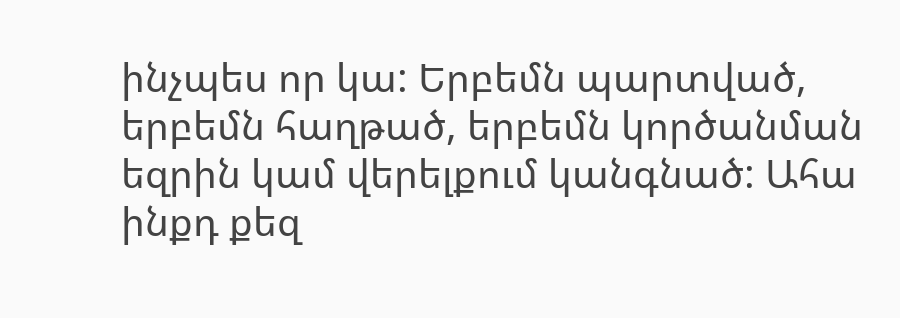ինչպես որ կա: Երբեմն պարտված, երբեմն հաղթած, երբեմն կործանման եզրին կամ վերելքում կանգնած: Ահա ինքդ քեզ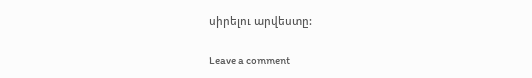սիրելու արվեստը:

Leave a comment